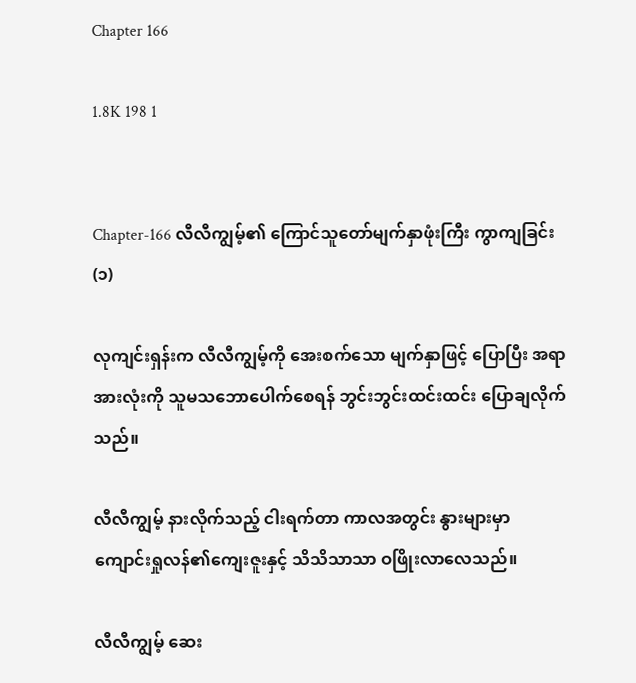Chapter 166

1.8K 198 1


Chapter-166 လီလီကျွမ့်၏ ကြောင်သူတော်မျက်နှာဖုံးကြီး ကွာကျခြင်း(၁)

လုကျင်းရှန်းက လီလီကျွမ့်ကို အေးစက်သော မျက်နှာဖြင့် ပြောပြီး အရာအားလုံးကို သူမသဘောပေါက်စေရန် ဘွင်းဘွင်းထင်းထင်း ပြောချလိုက်သည်။

လီလီကျွမ့် နားလိုက်သည့် ငါးရက်တာ ကာလအတွင်း နွားများမှာ ကျောင်းရှုလန်၏ကျေးဇူးနှင့် သိသိသာသာ ဝဖြိုးလာလေသည်။

လီလီကျွမ့် ဆေး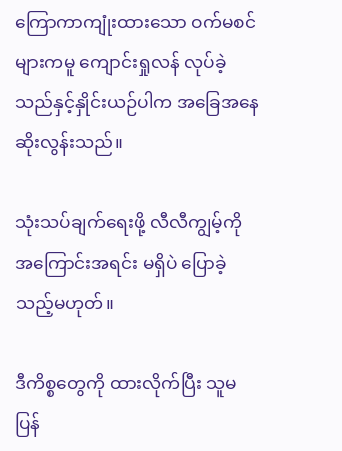ကြောကာကျုံးထားသော ဝက်မစင်များကမူ ကျောင်းရှုလန် လုပ်ခဲ့သည်နှင့်နှိုင်းယဉ်ပါက အခြေအနေဆိုးလွန်းသည်။

သုံးသပ်ချက်ရေးဖို့ လီလီကျွမ့်ကို အကြောင်းအရင်း မရှိပဲ ပြောခဲ့သည့်မဟုတ်။

ဒီကိစ္စတွေကို ထားလိုက်ပြီး သူမပြန်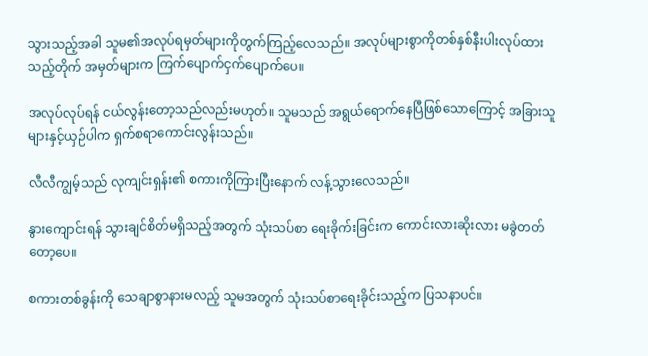သွားသည့်အခါ သူမ၏အလုပ်ရမှတ်များကိုတွက်ကြည့်လေသည်။ အလုပ်များစွာကိုတစ်နှစ်နီးပါးလုပ်ထားသည့်တိုက် အမှတ်များက ကြက်ပျောက်ငှက်ပျောက်ပေ။

အလုပ်လုပ်ရန် ငယ်လွန်းတော့သည်လည်းမဟုတ်။ သူမသည် အရွယ်ရောက်‌နေပြီဖြစ်သောကြောင့် အခြားသူများနှင့်ယှဉ်ပါက ရှက်စရာကောင်းလွန်းသည်။

လီလီကျွမ့်သည် လုကျင်းရှန်း၏ စကားကိုကြားပြီးနောက် လန့်သွားလေသည်။

နွားကျောင်းရန် သွားချင်စိတ်မရှိသည့်အတွက် သုံးသပ်စာ ရေးခိုက်းခြင်းက ကောင်းလားဆိုးလား မခွဲတတ်တော့ပေ။

စကားတစ်ခွန်းကို သေချာစွာနားမလည့် သူမအတွက် သုံးသပ်စာရေးခိုင်းသည့်က ပြသနာပင်။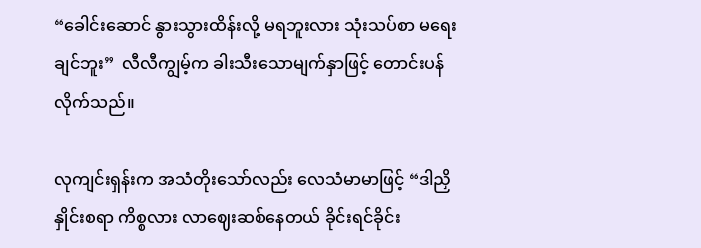“ခေါင်းဆောင် နွားသွားထိန်းလို့ မရဘူးလား သုံးသပ်စာ မရေးချင်ဘူး”  လီလီကျွမ့်က ခါးသီးသောမျက်နှာဖြင့် တောင်းပန်လိုက်သည်။

လုကျင်းရှန်းက အသံတိုးသော်လည်း လေသံမာမာဖြင့် “ဒါညှိနှိုင်းစရာ ကိစ္စလား လာဈေးဆစ်နေတယ် ခိုင်းရင်ခိုင်း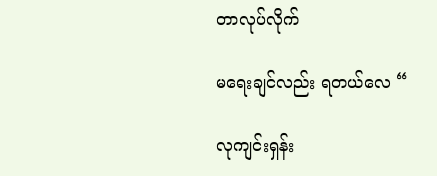တာလုပ်လိုက်

မရေးချင်လည်း ရတယ်လေ “

လုကျင်းရှန်း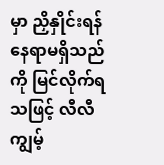မှာ ညှိနှိုင်းရန် နေရာမရှိသည်ကို မြင်လိုက်ရသဖြင့် လီလီကျွမ့်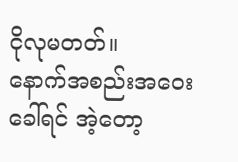ငိုလုမတတ်။
နောက်အစည်းအဝေးခေါ်ရင် အဲ့တော့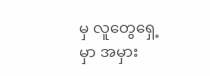မှ လူတွေရှေ့မှာ အမှား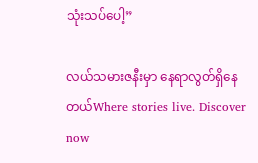သုံးသပ်ပေါ့”

လယ်သမားဇနီးမှာ နေရာလွတ်ရှိနေတယ်Where stories live. Discover now